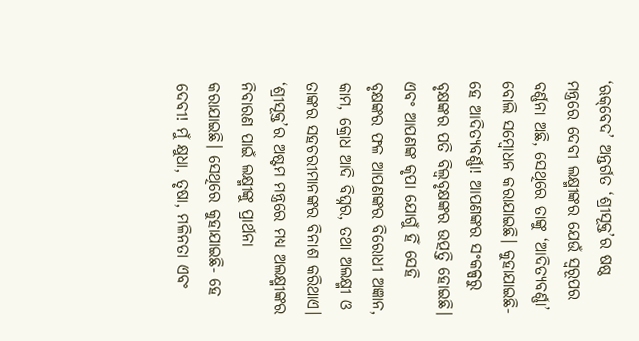‘ଋକ୍‌ବେଦ’ ଅନ୍ତର୍ଗତ ‘ଶ୍ରୀସୂକ୍ତ’ର ଷଷ୍ଠ ମନ୍ତ୍ରରେ ଦେବୀ ଲକ୍ଷ୍ମୀଙ୍କର ଯେଉଁ ସ୍ୱରୂପର ବର୍ଣ୍ଣନା ଅଛି, ସେଥିରେ ତାଙ୍କୁ ‘ଆଦିତ୍ୟବର୍ଣ୍ଣା’ ବୋଲି ସମ୍ବୋଧନ କରାଯାଇଛି। କୁହାଯାଇଛି- ହେ ଆଦିତ୍ୟବର୍ଣ୍ଣା! ଆପଣଙ୍କର ସଂକଳ୍ପରୁ ବୃକ୍ଷଙ୍କର ପତି ବିଲ୍ୱବୃକ୍ଷଙ୍କର ଉତ୍ପତ୍ତି ହୋଇଛି। ଏବଂ ଆପଣଙ୍କ କୃପା ଯୋଗୁଁ ହିଁ ସେହି ବୃକ୍ଷଙ୍କର ଫଳ ଆପଣଙ୍କର ବିରୋଧୀ ଅଜ୍ଞାନ, କାମ, କ୍ରୋଧ ଆଦି ବିଘ୍ନର, ତଥା ଅଲକ୍ଷ୍ମୀ ଓ ତାଙ୍କର ସହଚରୀମାନଙ୍କର ବିନାଶ କରିଥାଏ।
‘ଶ୍ରୀସୂକ୍ତ’ର ଅଷ୍ଟମ ମନ୍ତ୍ରରେ ମଧ୍ୟ ଅଲକ୍ଷ୍ମୀଙ୍କର ନିବାରଣ ପାଇଁ ଲକ୍ଷ୍ମୀଙ୍କୁ ପ୍ରାର୍ଥନା କରାଯାଇଛି। ସେଥିରେ କୁହାଯାଇଛି- ହେ ଦେବୀ! ମୁଁ କ୍ଷୁଧା, ତୃଷା, ମଳିନତା ଏବଂ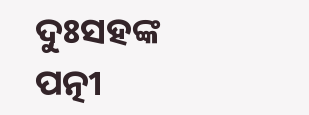ଦୁଃସହଙ୍କ ପତ୍ନୀ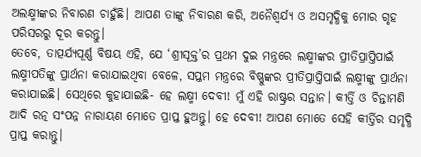ଅଲକ୍ଷ୍ମୀଙ୍କର ନିବାରଣ ଚାହୁଁଛି। ଆପଣ ତାଙ୍କୁ ନିବାରଣ କରି, ଅନୈଶ୍ୱର୍ଯ୍ୟ ଓ ଅସମୃଦ୍ଧିକୁ ମୋର ଗୃହ ପରିସରରୁ ଦୂର କରନ୍ତୁ।
ତେବେ, ତାତ୍ପର୍ଯ୍ୟପୂର୍ଣ୍ଣ ବିଷୟ ଏହି, ଯେ ‘ଶ୍ରୀସୂକ୍ତ’ର ପ୍ରଥମ ଦୁଇ ମନ୍ତ୍ରରେ ଲକ୍ଷ୍ମୀଙ୍କର ପ୍ରୀତିପ୍ରାପ୍ତିପାଇଁ ଲକ୍ଷ୍ମୀପତିଙ୍କୁ ପ୍ରାର୍ଥନା କରାଯାଇଥିବା ବେଳେ, ସପ୍ତମ ମନ୍ତ୍ରରେ ବିଷ୍ଣୁଙ୍କର ପ୍ରୀତିପ୍ରାପ୍ତିପାଇଁ ଲକ୍ଷ୍ମୀଙ୍କୁ ପ୍ରାର୍ଥନା କରାଯାଇଛି। ସେଥିରେ କୁହାଯାଇଛି- ହେ ଲକ୍ଷ୍ମୀ ଦେବୀ! ମୁଁ ଏହି ରାଷ୍ଟ୍ରର ସନ୍ତାନ। କୀର୍ତ୍ତି ଓ ଚିନ୍ତାମଣି ଆଦି ରତ୍ନ ସଂପନ୍ନ ନାରାୟଣ ମୋତେ ପ୍ରାପ୍ତ ହୁଅନ୍ତୁ। ହେ ଦେବୀ! ଆପଣ ମୋତେ ସେହି କୀର୍ତ୍ତିର ସମୃଦ୍ଧି ପ୍ରାପ୍ତ କରାନ୍ତୁ।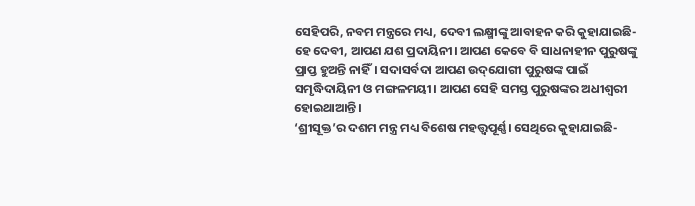ସେହିପରି, ନବମ ମନ୍ତ୍ରରେ ମଧ୍ୟ, ଦେବୀ ଲକ୍ଷ୍ମୀଙ୍କୁ ଆବାହନ କରି କୁହାଯାଇଛି- ହେ ଦେବୀ, ଆପଣ ଯଶ ପ୍ରଦାୟିନୀ। ଆପଣ କେବେ ବି ସାଧନାହୀନ ପୁରୁଷଙ୍କୁ ପ୍ରାପ୍ତ ହୁଅନ୍ତି ନାହିଁ। ସଦାସର୍ବଦା ଆପଣ ଉଦ୍‌ଯୋଗୀ ପୁରୁଷଙ୍କ ପାଇଁ ସମୃଦ୍ଧିଦାୟିନୀ ଓ ମଙ୍ଗଳମୟୀ। ଆପଣ ସେହି ସମସ୍ତ ପୁରୁଷଙ୍କର ଅଧୀଶ୍ୱରୀ ହୋଇଥାଆନ୍ତି।
‘ଶ୍ରୀସୂକ୍ତ’ର ଦଶମ ମନ୍ତ୍ର ମଧ୍ୟ ବିଶେଷ ମହତ୍ତ୍ୱପୂର୍ଣ୍ଣ। ସେଥିରେ କୁହାଯାଇଛି-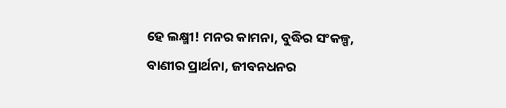ହେ ଲକ୍ଷ୍ମୀ! ମନର କାମନା, ବୁଦ୍ଧିର ସଂକଳ୍ପ, ବାଣୀର ପ୍ରାର୍ଥନା, ଜୀବନଧନର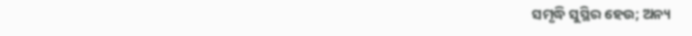ସମୃଦ୍ଧି ସୁସ୍ଥିର ହେଉ; ଅନ୍ୟ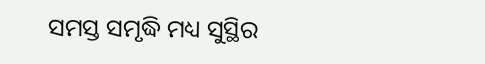ସମସ୍ତ ସମୃଦ୍ଧି ମଧ୍ୟ ସୁସ୍ଥିର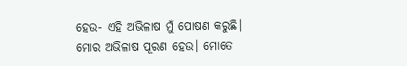ହେଉ- ଏହି ଅଭିଳାଷ ମୁଁ ପୋଷଣ କରୁଛି। ମୋର ଅଭିଳାଷ ପୂରଣ ହେଉ। ମୋତେ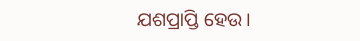ଯଶପ୍ରାପ୍ତି ହେଉ।